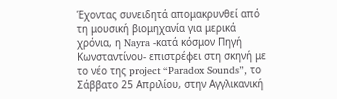Έχοντας συνειδητά απομακρυνθεί από τη μουσική βιομηχανία για μερικά χρόνια, η Nayra -κατά κόσμον Πηγή Κωνσταντίνου- επιστρέφει στη σκηνή με το νέο της project “Paradox Sounds”, το Σάββατο 25 Απριλίου, στην Αγγλικανική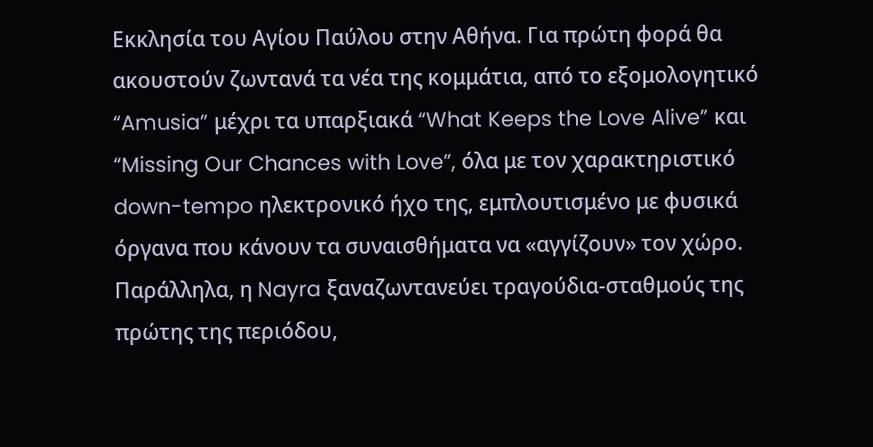Εκκλησία του Αγίου Παύλου στην Αθήνα. Για πρώτη φορά θα ακουστούν ζωντανά τα νέα της κομμάτια, από το εξομολογητικό “Amusia” μέχρι τα υπαρξιακά “What Keeps the Love Alive” και “Missing Our Chances with Love”, όλα με τον χαρακτηριστικό down-tempo ηλεκτρονικό ήχο της, εμπλουτισμένο με φυσικά όργανα που κάνουν τα συναισθήματα να «αγγίζουν» τον χώρο. Παράλληλα, η Nayra ξαναζωντανεύει τραγούδια-σταθμούς της πρώτης της περιόδου,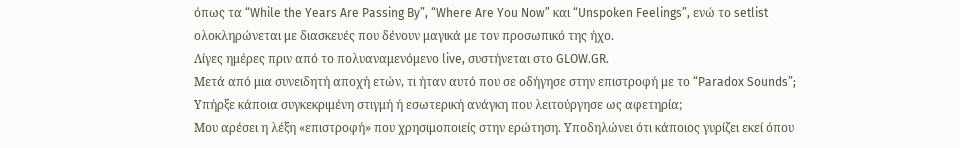όπως τα “While the Years Are Passing By”, “Where Are You Now” και “Unspoken Feelings”, ενώ το setlist ολοκληρώνεται με διασκευές που δένουν μαγικά με τον προσωπικό της ήχο.
Λίγες ημέρες πριν από το πολυαναμενόμενο live, συστήνεται στο GLOW.GR.
Μετά από μια συνειδητή αποχή ετών, τι ήταν αυτό που σε οδήγησε στην επιστροφή με το “Paradox Sounds”; Υπήρξε κάποια συγκεκριμένη στιγμή ή εσωτερική ανάγκη που λειτούργησε ως αφετηρία;
Μου αρέσει η λέξη «επιστροφή» που χρησιμοποιείς στην ερώτηση. Υποδηλώνει ότι κάποιος γυρίζει εκεί όπου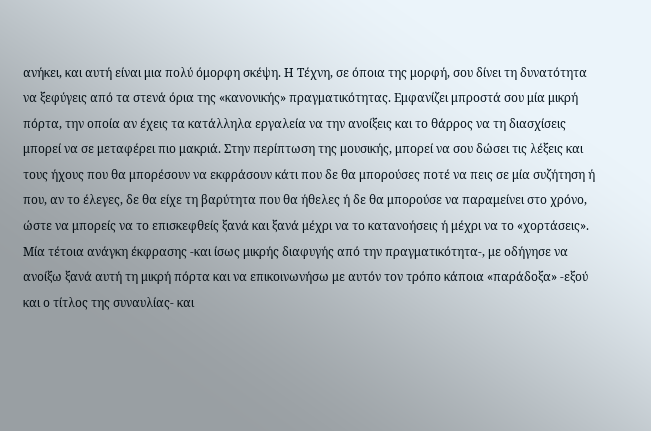ανήκει, και αυτή είναι μια πολύ όμορφη σκέψη. Η Τέχνη, σε όποια της μορφή, σου δίνει τη δυνατότητα να ξεφύγεις από τα στενά όρια της «κανονικής» πραγματικότητας. Εμφανίζει μπροστά σου μία μικρή πόρτα, την οποία αν έχεις τα κατάλληλα εργαλεία να την ανοίξεις και το θάρρος να τη διασχίσεις μπορεί να σε μεταφέρει πιο μακριά. Στην περίπτωση της μουσικής, μπορεί να σου δώσει τις λέξεις και τους ήχους που θα μπορέσουν να εκφράσουν κάτι που δε θα μπορούσες ποτέ να πεις σε μία συζήτηση ή που, αν το έλεγες, δε θα είχε τη βαρύτητα που θα ήθελες ή δε θα μπορούσε να παραμείνει στο χρόνο, ώστε να μπορείς να το επισκεφθείς ξανά και ξανά μέχρι να το κατανοήσεις ή μέχρι να το «χορτάσεις». Μία τέτοια ανάγκη έκφρασης -και ίσως μικρής διαφυγής από την πραγματικότητα-, με οδήγησε να ανοίξω ξανά αυτή τη μικρή πόρτα και να επικοινωνήσω με αυτόν τον τρόπο κάποια «παράδοξα» -εξού και ο τίτλος της συναυλίας- και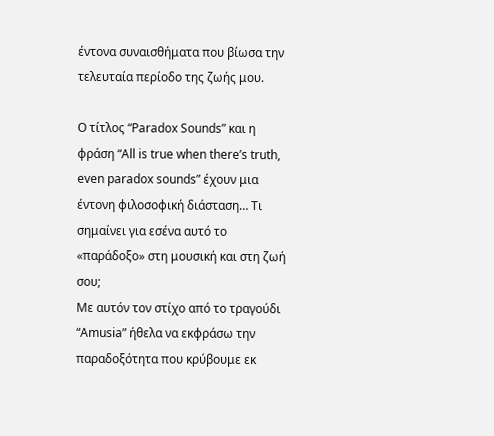έντονα συναισθήματα που βίωσα την τελευταία περίοδο της ζωής μου.

Ο τίτλος “Paradox Sounds” και η φράση “All is true when there’s truth, even paradox sounds” έχουν μια έντονη φιλοσοφική διάσταση… Τι σημαίνει για εσένα αυτό το «παράδοξο» στη μουσική και στη ζωή σου;
Με αυτόν τον στίχο από το τραγούδι “Amusia” ήθελα να εκφράσω την παραδοξότητα που κρύβουμε εκ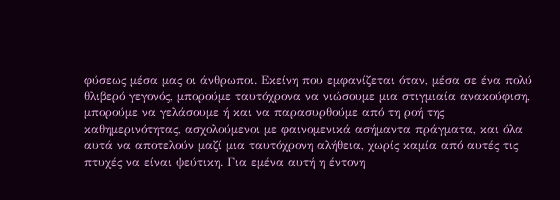φύσεως μέσα μας οι άνθρωποι. Εκείνη που εμφανίζεται όταν, μέσα σε ένα πολύ θλιβερό γεγονός, μπορούμε ταυτόχρονα να νιώσουμε μια στιγμιαία ανακούφιση, μπορούμε να γελάσουμε ή και να παρασυρθούμε από τη ροή της καθημερινότητας, ασχολούμενοι με φαινομενικά ασήμαντα πράγματα, και όλα αυτά να αποτελούν μαζί μια ταυτόχρονη αλήθεια, χωρίς καμία από αυτές τις πτυχές να είναι ψεύτικη. Για εμένα αυτή η έντονη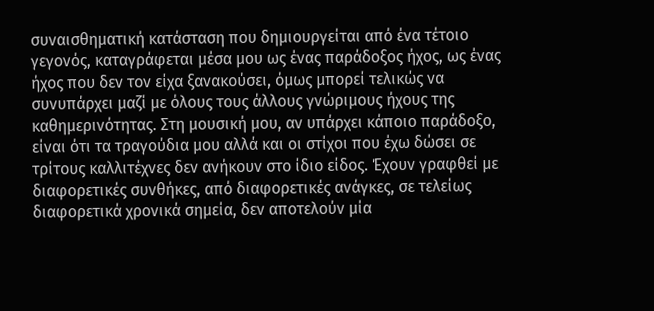συναισθηματική κατάσταση που δημιουργείται από ένα τέτοιο γεγονός, καταγράφεται μέσα μου ως ένας παράδοξος ήχος, ως ένας ήχος που δεν τον είχα ξανακούσει, όμως μπορεί τελικώς να συνυπάρχει μαζί με όλους τους άλλους γνώριμους ήχους της καθημερινότητας. Στη μουσική μου, αν υπάρχει κάποιο παράδοξο, είναι ότι τα τραγούδια μου αλλά και οι στίχοι που έχω δώσει σε τρίτους καλλιτέχνες δεν ανήκουν στο ίδιο είδος. Έχουν γραφθεί με διαφορετικές συνθήκες, από διαφορετικές ανάγκες, σε τελείως διαφορετικά χρονικά σημεία, δεν αποτελούν μία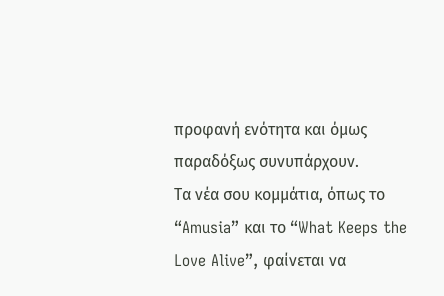προφανή ενότητα και όμως παραδόξως συνυπάρχουν.
Τα νέα σου κομμάτια, όπως το “Amusia” και το “What Keeps the Love Alive”, φαίνεται να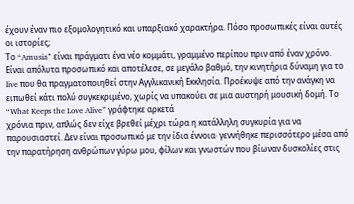έχουν έναν πιο εξομολογητικό και υπαρξιακό χαρακτήρα. Πόσο προσωπικές είναι αυτές οι ιστορίες;
Το “Amusia” είναι πράγματι ένα νέο κομμάτι, γραμμένο περίπου πριν από έναν χρόνο. Είναι απόλυτα προσωπικό και αποτέλεσε, σε μεγάλο βαθμό, την κινητήρια δύναμη για το live που θα πραγματοποιηθεί στην Αγγλικανική Εκκλησία. Προέκυψε από την ανάγκη να ειπωθεί κάτι πολύ συγκεκριμένο, χωρίς να υπακούει σε μια αυστηρή μουσική δομή. Το “What Keeps the Love Alive” γράφτηκε αρκετά
χρόνια πριν, απλώς δεν είχε βρεθεί μέχρι τώρα η κατάλληλη συγκυρία για να παρουσιαστεί. Δεν είναι προσωπικό με την ίδια έννοια· γεννήθηκε περισσότερο μέσα από την παρατήρηση ανθρώπων γύρω μου, φίλων και γνωστών που βίωναν δυσκολίες στις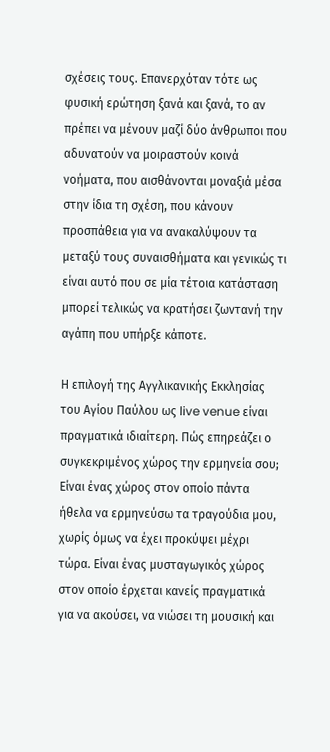σχέσεις τους. Επανερχόταν τότε ως φυσική ερώτηση ξανά και ξανά, το αν πρέπει να μένουν μαζί δύο άνθρωποι που αδυνατούν να μοιραστούν κοινά νοήματα, που αισθάνονται μοναξιά μέσα στην ίδια τη σχέση, που κάνουν προσπάθεια για να ανακαλύψουν τα μεταξύ τους συναισθήματα και γενικώς τι είναι αυτό που σε μία τέτοια κατάσταση μπορεί τελικώς να κρατήσει ζωντανή την αγάπη που υπήρξε κάποτε.

Η επιλογή της Αγγλικανικής Εκκλησίας του Αγίου Παύλου ως live venue είναι πραγματικά ιδιαίτερη. Πώς επηρεάζει ο συγκεκριμένος χώρος την ερμηνεία σου;
Είναι ένας χώρος στον οποίο πάντα ήθελα να ερμηνεύσω τα τραγούδια μου, χωρίς όμως να έχει προκύψει μέχρι τώρα. Είναι ένας μυσταγωγικός χώρος στον οποίο έρχεται κανείς πραγματικά για να ακούσει, να νιώσει τη μουσική και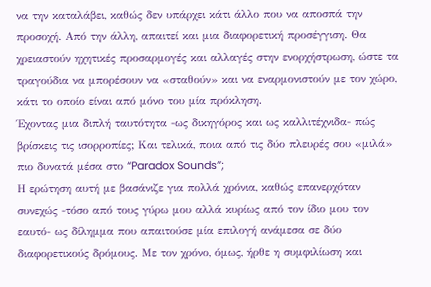να την καταλάβει, καθώς δεν υπάρχει κάτι άλλο που να αποσπά την προσοχή. Από την άλλη, απαιτεί και μια διαφορετική προσέγγιση. Θα χρειαστούν ηχητικές προσαρμογές και αλλαγές στην ενορχήστρωση, ώστε τα τραγούδια να μπορέσουν να «σταθούν» και να εναρμονιστούν με τον χώρο, κάτι το οποίο είναι από μόνο του μία πρόκληση.
Έχοντας μια διπλή ταυτότητα -ως δικηγόρος και ως καλλιτέχνιδα- πώς βρίσκεις τις ισορροπίες; Και τελικά, ποια από τις δύο πλευρές σου «μιλά» πιο δυνατά μέσα στο “Paradox Sounds”;
Η ερώτηση αυτή με βασάνιζε για πολλά χρόνια, καθώς επανερχόταν συνεχώς -τόσο από τους γύρω μου αλλά κυρίως από τον ίδιο μου τον εαυτό- ως δίλημμα που απαιτούσε μία επιλογή ανάμεσα σε δύο διαφορετικούς δρόμους. Με τον χρόνο, όμως, ήρθε η συμφιλίωση και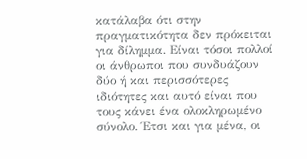κατάλαβα ότι στην πραγματικότητα δεν πρόκειται για δίλημμα. Είναι τόσοι πολλοί οι άνθρωποι που συνδυάζουν δύο ή και περισσότερες ιδιότητες και αυτό είναι που τους κάνει ένα ολοκληρωμένο σύνολο. Έτσι και για μένα, οι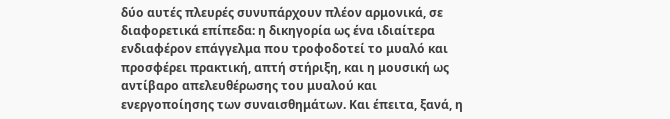δύο αυτές πλευρές συνυπάρχουν πλέον αρμονικά, σε διαφορετικά επίπεδα: η δικηγορία ως ένα ιδιαίτερα ενδιαφέρον επάγγελμα που τροφοδοτεί το μυαλό και
προσφέρει πρακτική, απτή στήριξη, και η μουσική ως αντίβαρο απελευθέρωσης του μυαλού και ενεργοποίησης των συναισθημάτων. Και έπειτα, ξανά, η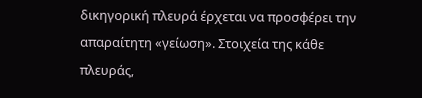δικηγορική πλευρά έρχεται να προσφέρει την απαραίτητη «γείωση». Στοιχεία της κάθε πλευράς,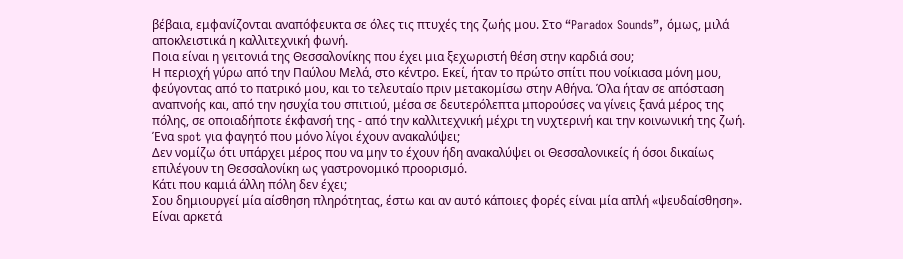βέβαια, εμφανίζονται αναπόφευκτα σε όλες τις πτυχές της ζωής μου. Στο “Paradox Sounds”, όμως, μιλά αποκλειστικά η καλλιτεχνική φωνή.
Ποια είναι η γειτονιά της Θεσσαλονίκης που έχει μια ξεχωριστή θέση στην καρδιά σου;
Η περιοχή γύρω από την Παύλου Μελά, στο κέντρο. Εκεί, ήταν το πρώτο σπίτι που νοίκιασα μόνη μου, φεύγοντας από το πατρικό μου, και το τελευταίο πριν μετακομίσω στην Αθήνα. Όλα ήταν σε απόσταση αναπνοής και, από την ησυχία του σπιτιού, μέσα σε δευτερόλεπτα μπορούσες να γίνεις ξανά μέρος της πόλης, σε οποιαδήποτε έκφανσή της - από την καλλιτεχνική μέχρι τη νυχτερινή και την κοινωνική της ζωή.
Ένα spot για φαγητό που μόνο λίγοι έχουν ανακαλύψει;
Δεν νομίζω ότι υπάρχει μέρος που να μην το έχουν ήδη ανακαλύψει οι Θεσσαλονικείς ή όσοι δικαίως επιλέγουν τη Θεσσαλονίκη ως γαστρονομικό προορισμό.
Κάτι που καμιά άλλη πόλη δεν έχει;
Σου δημιουργεί μία αίσθηση πληρότητας, έστω και αν αυτό κάποιες φορές είναι μία απλή «ψευδαίσθηση». Είναι αρκετά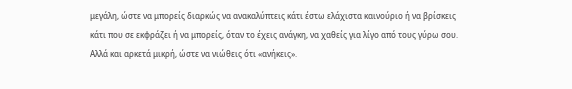μεγάλη, ώστε να μπορείς διαρκώς να ανακαλύπτεις κάτι έστω ελάχιστα καινούριο ή να βρίσκεις κάτι που σε εκφράζει ή να μπορείς, όταν το έχεις ανάγκη, να χαθείς για λίγο από τους γύρω σου. Αλλά και αρκετά μικρή, ώστε να νιώθεις ότι «ανήκεις».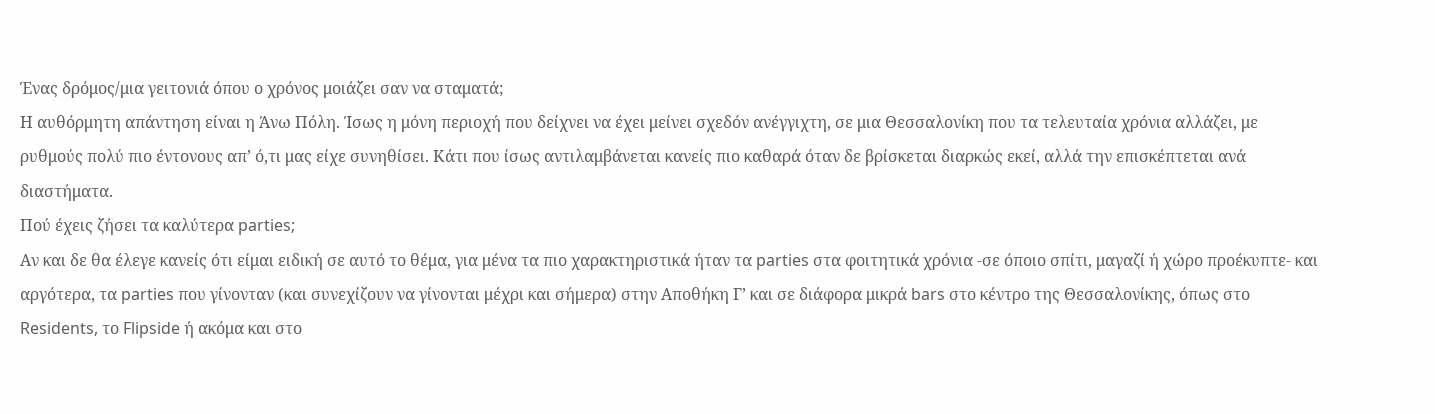Ένας δρόμος/μια γειτονιά όπου ο χρόνος μοιάζει σαν να σταματά;
Η αυθόρμητη απάντηση είναι η Άνω Πόλη. Ίσως η μόνη περιοχή που δείχνει να έχει μείνει σχεδόν ανέγγιχτη, σε μια Θεσσαλονίκη που τα τελευταία χρόνια αλλάζει, με ρυθμούς πολύ πιο έντονους απ’ ό,τι μας είχε συνηθίσει. Κάτι που ίσως αντιλαμβάνεται κανείς πιο καθαρά όταν δε βρίσκεται διαρκώς εκεί, αλλά την επισκέπτεται ανά διαστήματα.
Πού έχεις ζήσει τα καλύτερα parties;
Αν και δε θα έλεγε κανείς ότι είμαι ειδική σε αυτό το θέμα, για μένα τα πιο χαρακτηριστικά ήταν τα parties στα φοιτητικά χρόνια -σε όποιο σπίτι, μαγαζί ή χώρο προέκυπτε- και αργότερα, τα parties που γίνονταν (και συνεχίζουν να γίνονται μέχρι και σήμερα) στην Αποθήκη Γ’ και σε διάφορα μικρά bars στο κέντρο της Θεσσαλονίκης, όπως στο Residents, το Flipside ή ακόμα και στο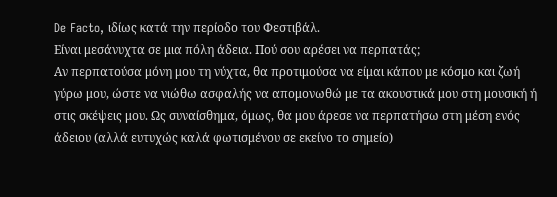De Facto, ιδίως κατά την περίοδο του Φεστιβάλ.
Είναι μεσάνυχτα σε μια πόλη άδεια. Πού σου αρέσει να περπατάς;
Αν περπατούσα μόνη μου τη νύχτα, θα προτιμούσα να είμαι κάπου με κόσμο και ζωή γύρω μου, ώστε να νιώθω ασφαλής να απομονωθώ με τα ακουστικά μου στη μουσική ή στις σκέψεις μου. Ως συναίσθημα, όμως, θα μου άρεσε να περπατήσω στη μέση ενός άδειου (αλλά ευτυχώς καλά φωτισμένου σε εκείνο το σημείο)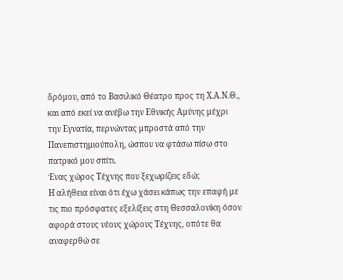δρόμου, από το Βασιλικό Θέατρο προς τη Χ.Α.Ν.Θ., και από εκεί να ανέβω την Εθνικής Αμύνης μέχρι την Εγνατία, περνώντας μπροστά από την Πανεπιστημιούπολη, ώσπου να φτάσω πίσω στο πατρικό μου σπίτι.
Ένας χώρος Τέχνης που ξεχωρίζεις εδώ;
Η αλήθεια είναι ότι έχω χάσει κάπως την επαφή με τις πιο πρόσφατες εξελίξεις στη Θεσσαλονίκη όσον αφορά στους νέους χώρους Τέχνης, οπότε θα αναφερθώ σε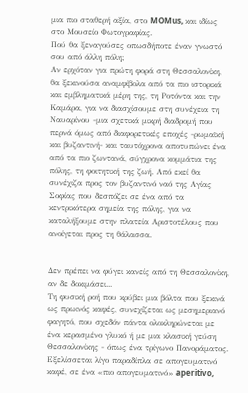μια πιο σταθερή αξία, στο MOMus, και ιδίως στο Μουσείο Φωτογραφίας.
Πού θα ξεναγούσες οπωσδήποτε έναν γνωστό σου από άλλη πόλη;
Αν ερχόταν για πρώτη φορά στη Θεσσαλονίκη, θα ξεκινούσα αναμφίβολα από τα πιο ιστορικά και εμβληματικά μέρη της, τη Ροτόντα και την Καμάρα, για να διασχίσουμε στη συνέχεια τη Ναυαρίνου -μια σχετικά μικρή διαδρομή που περνά όμως από διαφορετικές εποχές -ρωμαϊκή και βυζαντινή- και ταυτόχρονα αποτυπώνει ένα από τα πιο ζωντανά, σύγχρονα κομμάτια της πόλης, τη φοιτητική της ζωή. Από εκεί θα συνέχιζα προς τον βυζαντινό ναό της Αγίας Σοφίας που δεσπόζει σε ένα από τα κεντρικότερα σημεία της πόλης, για να καταλήξουμε στην πλατεία Αριστοτέλους που ανοίγεται προς τη θάλασσα.


Δεν πρέπει να φύγει κανείς από τη Θεσσαλονίκη, αν δε δοκιμάσει...
Τη φυσική ροή που κρύβει μια βόλτα που ξεκινά ως πρωινός καφές, συνεχίζεται ως μεσημεριανό φαγητό, που σχεδόν πάντα ολοκληρώνεται με ένα κερασμένο γλυκό ή με μια κλασική γεύση Θεσσαλονίκης - όπως ένα τρίγωνο Πανοράματος. Εξελίσσεται λίγο παραδίπλα σε απογευματινό καφέ, σε ένα «πιο απογευματινό» aperitivo,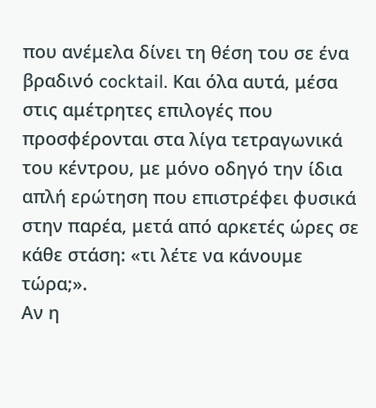που ανέμελα δίνει τη θέση του σε ένα βραδινό cocktail. Και όλα αυτά, μέσα στις αμέτρητες επιλογές που προσφέρονται στα λίγα τετραγωνικά του κέντρου, με μόνο οδηγό την ίδια απλή ερώτηση που επιστρέφει φυσικά στην παρέα, μετά από αρκετές ώρες σε κάθε στάση: «τι λέτε να κάνουμε τώρα;».
Αν η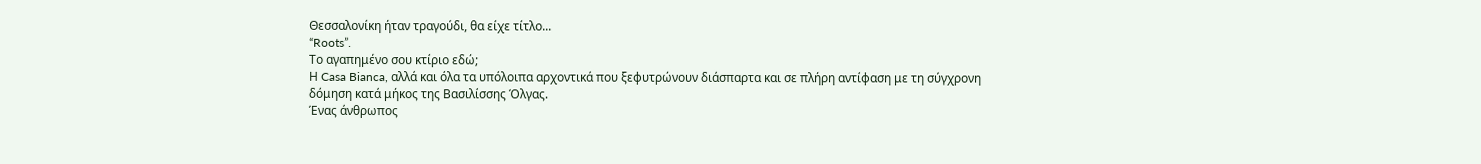Θεσσαλονίκη ήταν τραγούδι, θα είχε τίτλο...
“Roots”.
Το αγαπημένο σου κτίριο εδώ;
Η Casa Bianca, αλλά και όλα τα υπόλοιπα αρχοντικά που ξεφυτρώνουν διάσπαρτα και σε πλήρη αντίφαση με τη σύγχρονη δόμηση κατά μήκος της Βασιλίσσης Όλγας.
Ένας άνθρωπος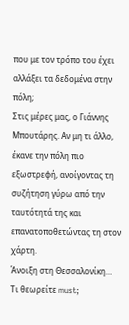που με τον τρόπο του έχει αλλάξει τα δεδομένα στην πόλη;
Στις μέρες μας, ο Γιάννης Μπουτάρης. Αν μη τι άλλο, έκανε την πόλη πιο εξωστρεφή, ανοίγοντας τη συζήτηση γύρω από την ταυτότητά της και επανατοποθετώντας τη στον χάρτη.
Άνοιξη στη Θεσσαλονίκη… Τι θεωρείτε must;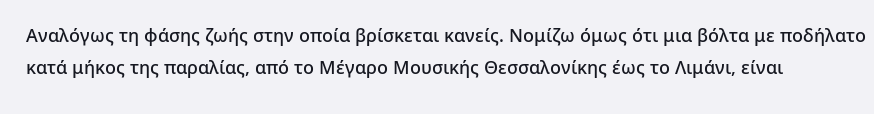Αναλόγως τη φάσης ζωής στην οποία βρίσκεται κανείς. Νομίζω όμως ότι μια βόλτα με ποδήλατο κατά μήκος της παραλίας, από το Μέγαρο Μουσικής Θεσσαλονίκης έως το Λιμάνι, είναι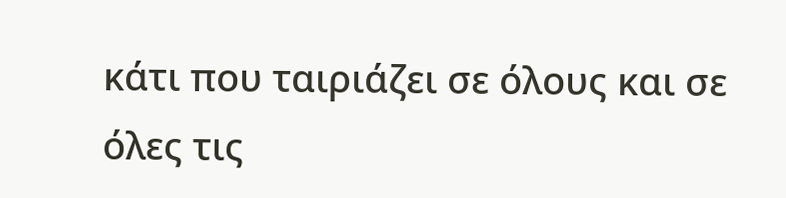κάτι που ταιριάζει σε όλους και σε όλες τις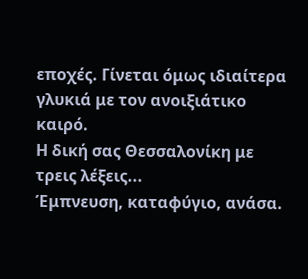εποχές. Γίνεται όμως ιδιαίτερα γλυκιά με τον ανοιξιάτικο καιρό.
Η δική σας Θεσσαλονίκη με τρεις λέξεις...
Έμπνευση, καταφύγιο, ανάσα.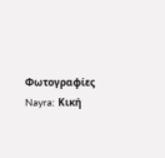Φωτογραφίες Nayra: Κική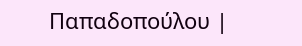Παπαδοπούλου |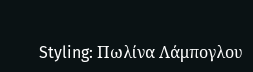Styling: Πωλίνα Λάμπογλου